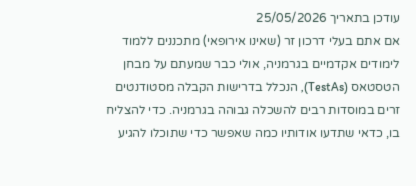עודכן בתאריך 25/05/2026
אם אתם בעלי דרכון זר (שאינו אירופאי) מתכננים ללמוד לימודים אקדמיים בגרמניה, אולי כבר שמעתם על מבחן הטסטאס (TestAs), הנכלל בדרישות הקבלה מסטודנטים זרים במוסדות רבים להשכלה גבוהה בגרמניה. כדי להצליח בו, כדאי שתדעו אודותיו כמה שאפשר כדי שתוכלו להגיע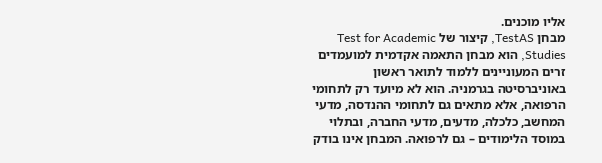אליו מוכנים.
מבחן TestAS, קיצור של Test for Academic Studies, הוא מבחן התאמה אקדמית למועמדים זרים המעוניינים ללמוד לתואר ראשון באוניברסיטה בגרמניה. הוא לא מיועד רק לתחומי הרפואה, אלא מתאים גם לתחומי ההנדסה, מדעי המחשב, כלכלה, מדעים, מדעי החברה, ובתלוי במוסד הלימודים – גם לרפואה. המבחן אינו בודק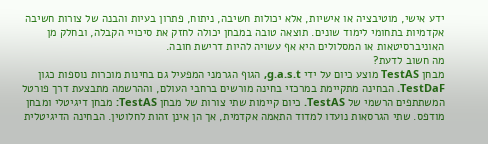ידע אישי, מוטיבציה או אישיות, אלא יכולות חשיבה, ניתוח, פתרון בעיות והבנה של צורות חשיבה אקדמיות בתחומי לימוד שונים. תוצאה טובה במבחן יכולה לחזק את סיכויי הקבלה, ובחלק מן האוניברסיטאות או המסלולים היא אף עשויה להיות דרישת חובה.
מה חשוב לדעת?
מבחן TestAS מוצע כיום על ידי g.a.s.t, הגוף הגרמני המפעיל גם בחינות מוכרות נוספות כגון TestDaF. הבחינה מתקיימת במרכזי בחינה מורשים ברחבי העולם, וההרשמה מתבצעת דרך פורטל המשתתפים הרשמי של TestAS. כיום קיימות שתי צורות של מבחן TestAS: מבחן דיגיטלי ומבחן מודפס. שתי הגרסאות נועדו למדוד התאמה אקדמית, אך הן אינן זהות לחלוטין. הבחינה הדיגיטלית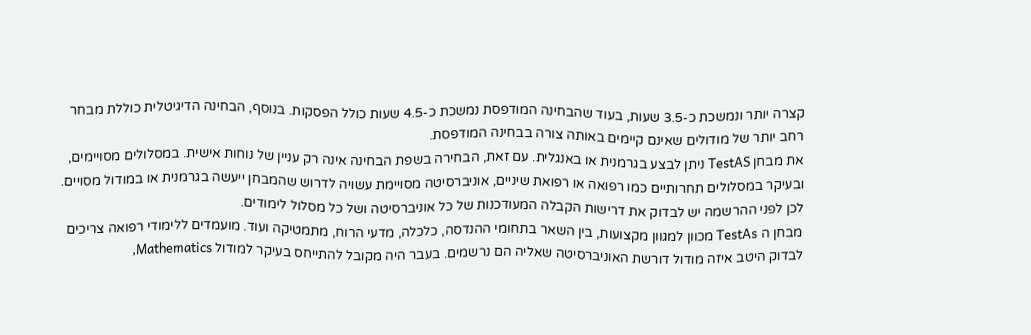קצרה יותר ונמשכת כ-3.5 שעות, בעוד שהבחינה המודפסת נמשכת כ-4.5 שעות כולל הפסקות. בנוסף, הבחינה הדיגיטלית כוללת מבחר רחב יותר של מודולים שאינם קיימים באותה צורה בבחינה המודפסת.
את מבחן TestAS ניתן לבצע בגרמנית או באנגלית. עם זאת, הבחירה בשפת הבחינה אינה רק עניין של נוחות אישית. במסלולים מסויימים, ובעיקר במסלולים תחרותיים כמו רפואה או רפואת שיניים, אוניברסיטה מסויימת עשויה לדרוש שהמבחן ייעשה בגרמנית או במודול מסויים. לכן לפני ההרשמה יש לבדוק את דרישות הקבלה המעודכנות של כל אוניברסיטה ושל כל מסלול לימודים.
מבחן ה TestAs מכוון למגוון מקצועות, בין השאר בתחומי ההנדסה, כלכלה, מדעי הרוח, מתמטיקה ועוד. מועמדים ללימודי רפואה צריכים לבדוק היטב איזה מודול דורשת האוניברסיטה שאליה הם נרשמים. בעבר היה מקובל להתייחס בעיקר למודול Mathematics,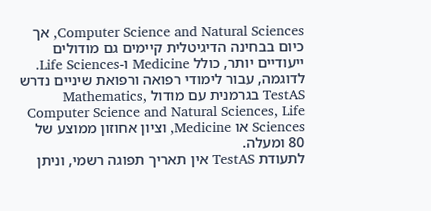Computer Science and Natural Sciences, אך כיום בבחינה הדיגיטלית קיימים גם מודולים ייעודיים יותר, כולל Medicine ו-Life Sciences. לדוגמה, עבור לימודי רפואה ורפואת שיניים נדרש TestAS בגרמנית עם מודול Mathematics, Computer Science and Natural Sciences, Life Sciences או Medicine, וציון אחוזון ממוצע של 80 ומעלה.
לתעודת TestAS אין תאריך תפוגה רשמי, וניתן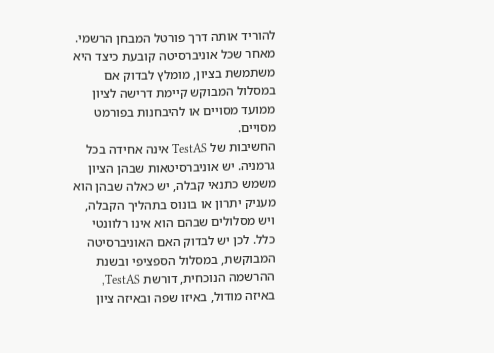להוריד אותה דרך פורטל המבחן הרשמי. מאחר שכל אוניברסיטה קובעת כיצד היא משתמשת בציון, מומלץ לבדוק אם במסלול המבוקש קיימת דרישה לציון ממועד מסויים או להיבחנות בפורמט מסויים.
החשיבות של TestAS אינה אחידה בכל גרמניה. יש אוניברסיטאות שבהן הציון משמש כתנאי קבלה, יש כאלה שבהן הוא מעניק יתרון או בונוס בתהליך הקבלה, ויש מסלולים שבהם הוא אינו רלוונטי כלל. לכן יש לבדוק האם האוניברסיטה המבוקשת, במסלול הספציפי ובשנת ההרשמה הנוכחית, דורשת TestAS, באיזה מודול, באיזו שפה ובאיזה ציון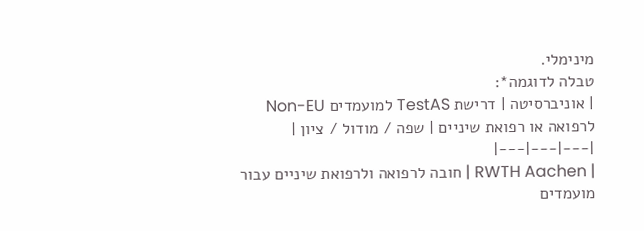מינימלי.
טבלה לדוגמה*:
| אוניברסיטה | דרישת TestAS למועמדים Non-EU לרפואה או רפואת שיניים | שפה / מודול / ציון |
|---|---|---|
| RWTH Aachen | חובה לרפואה ולרפואת שיניים עבור מועמדים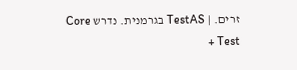זרים. | TestAS בגרמנית. נדרש Core Test +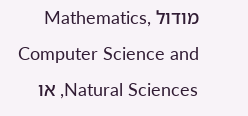מודול Mathematics, Computer Science and Natural Sciences, או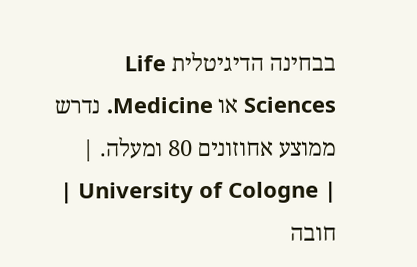בבחינה הדיגיטלית Life Sciences או Medicine. נדרש ממוצע אחוזונים 80 ומעלה. |
| University of Cologne | חובה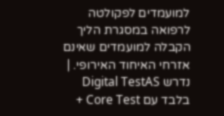למועמדים לפקולטה לרפואה במסגרת הליך הקבלה למועמדים שאינם אזרחי האיחוד האירופי. | נדרש Digital TestAS בלבד עם Core Test +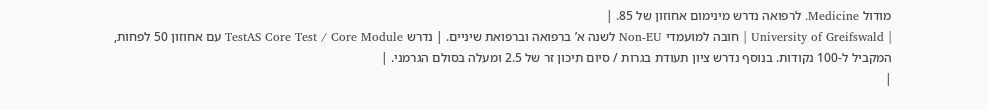מודול Medicine. לרפואה נדרש מינימום אחוזון של 85. |
| University of Greifswald | חובה למועמדי Non-EU לשנה א’ ברפואה וברפואת שיניים. | נדרש TestAS Core Test / Core Module עם אחוזון 50 לפחות, המקביל ל-100 נקודות. בנוסף נדרש ציון תעודת בגרות / סיום תיכון זר של 2.5 ומעלה בסולם הגרמני. |
|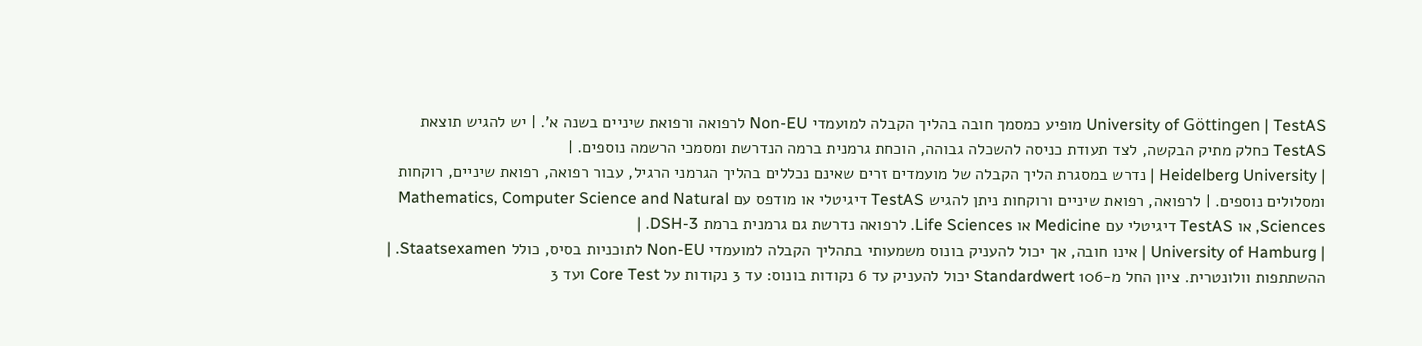University of Göttingen | TestAS מופיע כמסמך חובה בהליך הקבלה למועמדי Non-EU לרפואה ורפואת שיניים בשנה א’. | יש להגיש תוצאת TestAS כחלק מתיק הבקשה, לצד תעודת כניסה להשכלה גבוהה, הוכחת גרמנית ברמה הנדרשת ומסמכי הרשמה נוספים. |
| Heidelberg University | נדרש במסגרת הליך הקבלה של מועמדים זרים שאינם נכללים בהליך הגרמני הרגיל, עבור רפואה, רפואת שיניים, רוקחות ומסלולים נוספים. | לרפואה, רפואת שיניים ורוקחות ניתן להגיש TestAS דיגיטלי או מודפס עם Mathematics, Computer Science and Natural Sciences, או TestAS דיגיטלי עם Medicine או Life Sciences. לרפואה נדרשת גם גרמנית ברמת DSH-3. |
| University of Hamburg | אינו חובה, אך יכול להעניק בונוס משמעותי בתהליך הקבלה למועמדי Non-EU לתוכניות בסיס, כולל Staatsexamen. | ההשתתפות וולונטרית. ציון החל מ-106 Standardwert יכול להעניק עד 6 נקודות בונוס: עד 3 נקודות על Core Test ועד 3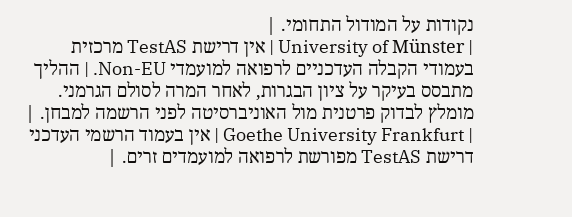נקודות על המודול התחומי. |
| University of Münster | אין דרישת TestAS מרכזית בעמודי הקבלה העדכניים לרפואה למועמדי Non-EU. | ההליך מתבסס בעיקר על ציון הבגרות, לאחר המרה לסולם הגרמני. מומלץ לבדוק פרטנית מול האוניברסיטה לפני הרשמה למבחן. |
| Goethe University Frankfurt | אין בעמוד הרשמי העדכני דרישת TestAS מפורשת לרפואה למועמדים זרים. |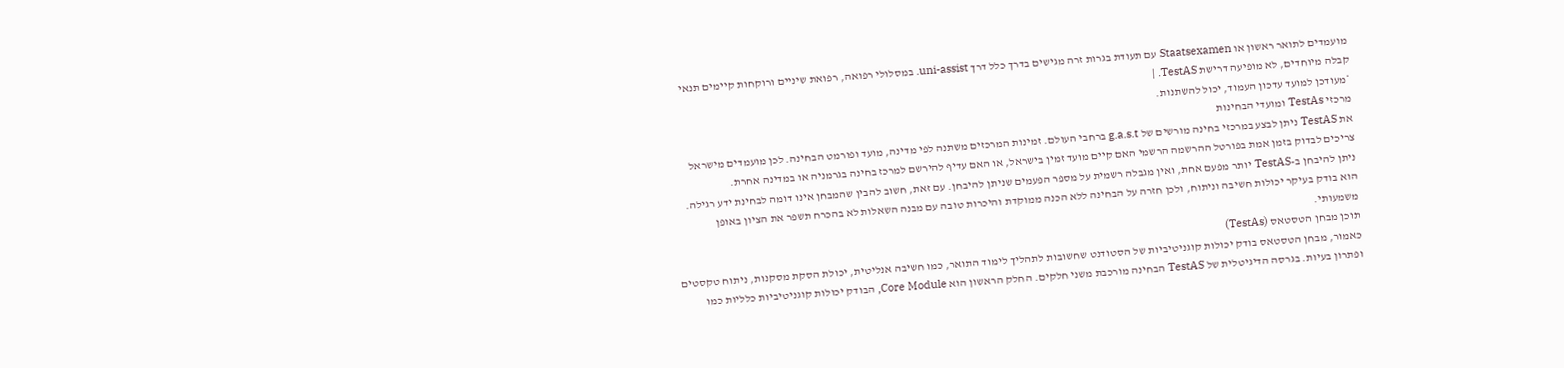מועמדים לתואר ראשון או Staatsexamen עם תעודת בגרות זרה מגישים בדרך כלל דרך uni-assist. במסלולי רפואה, רפואת שיניים ורוקחות קיימים תנאי קבלה מיוחדים, לא מופיעה דרישת TestAS. |
*מעודכן למועד עדכון העמוד, יכול להשתנות.
מרכזי TestAs ומועדי הבחינות
את TestAS ניתן לבצע במרכזי בחינה מורשים של g.a.s.t ברחבי העולם. זמינות המרכזים משתנה לפי מדינה, מועד ופורמט הבחינה. לכן מועמדים מישראל צריכים לבדוק בזמן אמת בפורטל ההרשמה הרשמי האם קיים מועד זמין בישראל, או האם עדיף להירשם למרכז בחינה בגרמניה או במדינה אחרת.
ניתן להיבחן ב-TestAS יותר מפעם אחת, ואין מגבלה רשמית על מספר הפעמים שניתן להיבחן. עם זאת, חשוב להבין שהמבחן אינו דומה לבחינת ידע רגילה. הוא בודק בעיקר יכולות חשיבה וניתוח, ולכן חזרה על הבחינה ללא הכנה ממוקדת והיכרות טובה עם מבנה השאלות לא בהכרח תשפר את הציון באופן משמעותי.
תוכן מבחן הטסטאס (TestAs)
כאמור, מבחן הטסטאס בודק יכולות קוגניטיביות של הסטודנט שחשובות לתהליך לימוד התואר, כמו חשיבה אנליטית, יכולת הסקת מסקנות, ניתוח טקסטים ופתרון בעיות. בגרסה הדיגיטלית של TestAS הבחינה מורכבת משני חלקים. החלק הראשון הוא Core Module, הבודק יכולות קוגניטיביות כלליות כמו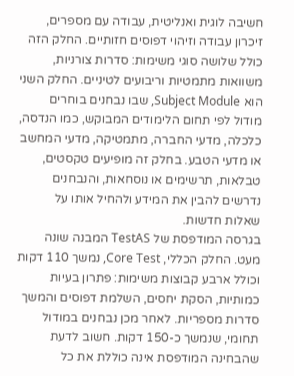חשיבה לוגית ואנליטית, עבודה עם מספרים, זיכרון עבודה וזיהוי דפוסים חזותיים. החלק הזה כולל שלושה סוגי משימות: סדרות צורניות, משוואות מתמטיות וריבועים לטיניים. החלק השני הוא Subject Module, שבו נבחנים בוחרים מודול לפי תחום הלימודים המבוקש, כמו הנדסה, כלכלה, מדעי החברה, מתמטיקה, מדעי המחשב או מדעי הטבע. בחלק זה מופיעים טקסטים, טבלאות, תרשימים או נוסחאות, והנבחנים נדרשים להבין את המידע ולהחיל אותו על שאלות חדשות.
בגרסה המודפסת של TestAS המבנה שונה מעט. החלק הכללי, Core Test, נמשך 110 דקות וכולל ארבע קבוצות משימות: פתרון בעיות כמותיות, הסקת יחסים, השלמת דפוסים והמשך סדרות מספריות. לאחר מכן נבחנים במודול תחומי, שנמשך כ-150 דקות. חשוב לדעת שהבחינה המודפסת אינה כוללת את כל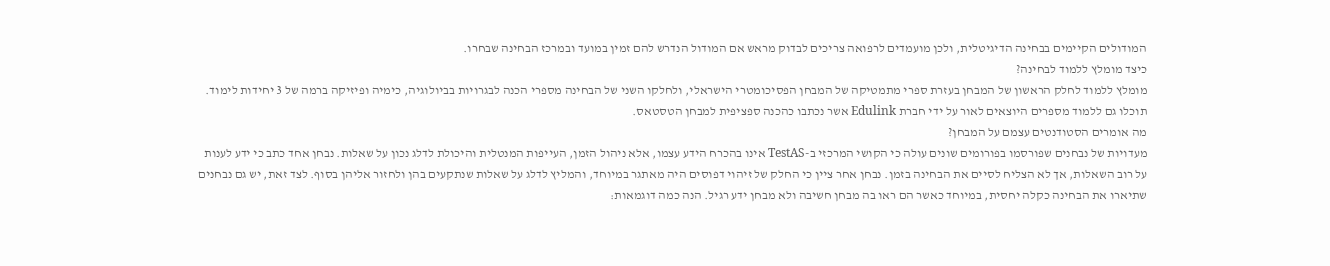המודולים הקיימים בבחינה הדיגיטלית, ולכן מועמדים לרפואה צריכים לבדוק מראש אם המודול הנדרש להם זמין במועד ובמרכז הבחינה שבחרו.
כיצד מומלץ ללמוד לבחינה?
מומלץ ללמוד לחלק הראשון של המבחן בעזרת ספרי מתמטיקה של המבחן הפסיכומטרי הישראלי, ולחלקו השני של הבחינה מספרי הכנה לבגרויות בביולוגיה, כימיה ופיזיקה ברמה של 3 יחידות לימוד. תוכלו גם ללמוד מספרים היוצאים לאור על ידי חברת Edulink אשר נכתבו כהכנה ספציפית למבחן הטסטאס.
מה אומרים הסטודנטים עצמם על המבחן?
מעדויות של נבחנים שפורסמו בפורומים שונים עולה כי הקושי המרכזי ב-TestAS אינו בהכרח הידע עצמו, אלא ניהול הזמן, העייפות המנטלית והיכולת לדלג נכון על שאלות. נבחן אחד כתב כי ידע לענות על רוב השאלות, אך לא הצליח לסיים את הבחינה בזמן. נבחן אחר ציין כי החלק של זיהוי דפוסים היה מאתגר במיוחד, והמליץ לדלג על שאלות שנתקעים בהן ולחזור אליהן בסוף. לצד זאת, יש גם נבחנים שתיארו את הבחינה כקלה יחסית, במיוחד כאשר הם ראו בה מבחן חשיבה ולא מבחן ידע רגיל. הנה כמה דוגמאות: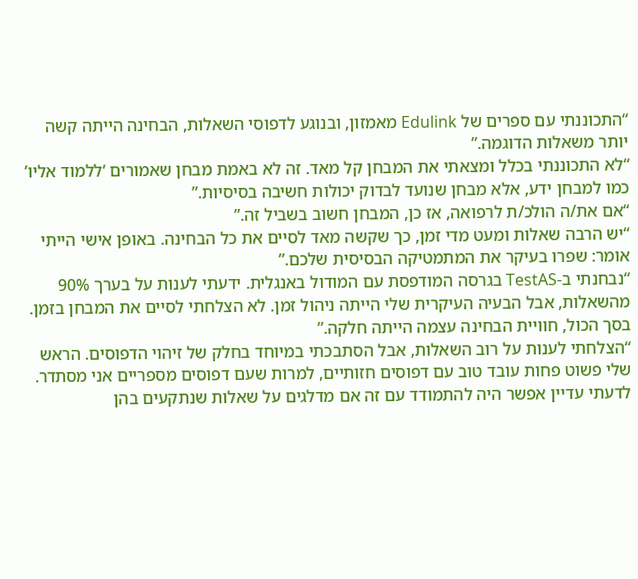“התכוננתי עם ספרים של Edulink מאמזון, ובנוגע לדפוסי השאלות, הבחינה הייתה קשה יותר משאלות הדוגמה.”
“לא התכוננתי בכלל ומצאתי את המבחן קל מאד. זה לא באמת מבחן שאמורים ‘ללמוד אליו’ כמו למבחן ידע, אלא מבחן שנועד לבדוק יכולות חשיבה בסיסיות.”
“אם את/ה הולכ/ת לרפואה, אז כן, המבחן חשוב בשביל זה.”
“יש הרבה שאלות ומעט מדי זמן, כך שקשה מאד לסיים את כל הבחינה. באופן אישי הייתי אומר: שפרו בעיקר את המתמטיקה הבסיסית שלכם.”
“נבחנתי ב-TestAS בגרסה המודפסת עם המודול באנגלית. ידעתי לענות על בערך 90% מהשאלות, אבל הבעיה העיקרית שלי הייתה ניהול זמן. לא הצלחתי לסיים את המבחן בזמן. בסך הכול, חוויית הבחינה עצמה הייתה חלקה.”
“הצלחתי לענות על רוב השאלות, אבל הסתבכתי במיוחד בחלק של זיהוי הדפוסים. הראש שלי פשוט פחות עובד טוב עם דפוסים חזותיים, למרות שעם דפוסים מספריים אני מסתדר. לדעתי עדיין אפשר היה להתמודד עם זה אם מדלגים על שאלות שנתקעים בהן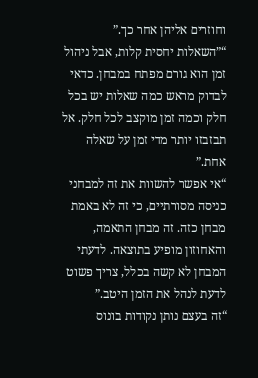וחוזרים אליהן אחר כך.”
“”השאלות יחסית קלות, אבל ניהול זמן הוא גורם מפתח במבחן. כדאי לבדוק מראש כמה שאלות יש בכל חלק וכמה זמן מוקצב לכל חלק. אל תבזבזו יותר מדי זמן על שאלה אחת.”
“אי אפשר להשוות את זה למבחני כניסה מסורתיים, כי זה לא באמת מבחן כזה. זה מבחן התאמה, והאחוזון מופיע בתוצאה. לדעתי המבחן לא קשה בכלל, צריך פשוט לדעת לנהל את הזמן היטב.”
“זה בעצם נותן נקודות בונוס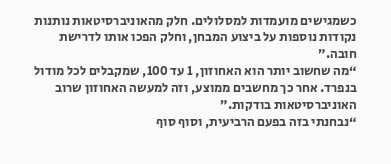כשמגישים מועמדות למסלולים. חלק מהאוניברסיטאות נותנות נקודות נוספות על ביצוע המבחן, וחלק הפכו אותו לדרישת חובה.”
“מה שחשוב יותר הוא האחוזון, 1 עד 100, שמקבלים לכל מודול בנפרד. אחר כך מחשבים ממוצע, וזה למעשה האחוזון שרוב האוניברסיטאות בודקות.”
“נבחנתי בזה בפעם הרביעית, וסוף סוף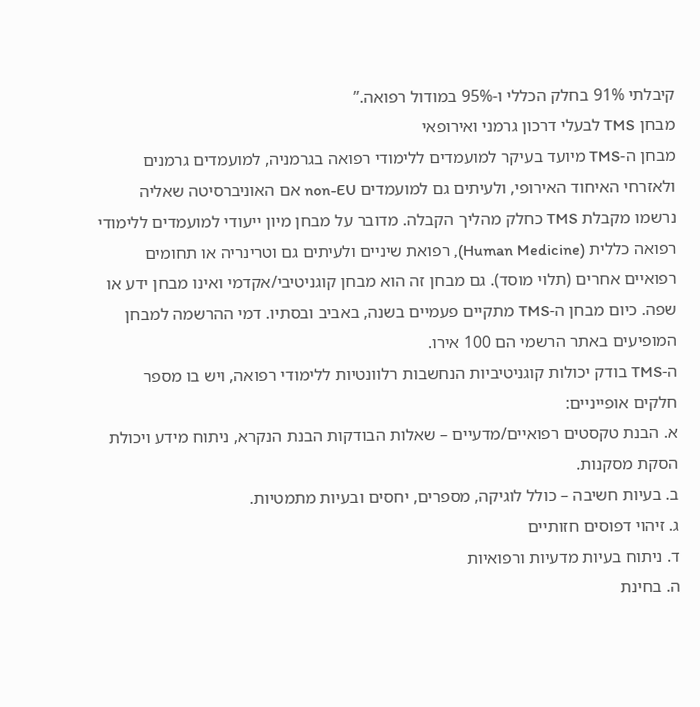קיבלתי 91% בחלק הכללי ו-95% במודול רפואה.”
מבחן TMS לבעלי דרכון גרמני ואירופאי
מבחן ה-TMS מיועד בעיקר למועמדים ללימודי רפואה בגרמניה, למועמדים גרמנים ולאזרחי האיחוד האירופי, ולעיתים גם למועמדים non-EU אם האוניברסיטה שאליה נרשמו מקבלת TMS כחלק מהליך הקבלה. מדובר על מבחן מיון ייעודי למועמדים ללימודי רפואה כללית (Human Medicine), רפואת שיניים ולעיתים גם וטרינריה או תחומים רפואיים אחרים (תלוי מוסד). גם מבחן זה הוא מבחן קוגניטיבי/אקדמי ואינו מבחן ידע או שפה. כיום מבחן ה-TMS מתקיים פעמיים בשנה, באביב ובסתיו. דמי ההרשמה למבחן המופיעים באתר הרשמי הם 100 אירו.
ה-TMS בודק יכולות קוגניטיביות הנחשבות רלוונטיות ללימודי רפואה, ויש בו מספר חלקים אופייניים:
א. הבנת טקסטים רפואיים/מדעיים – שאלות הבודקות הבנת הנקרא, ניתוח מידע ויכולת הסקת מסקנות.
ב. בעיות חשיבה – כולל לוגיקה, מספרים, יחסים ובעיות מתמטיות.
ג. זיהוי דפוסים חזותיים
ד. ניתוח בעיות מדעיות ורפואיות
ה. בחינת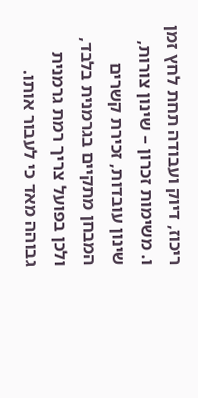ריכוז, דיוק ועבודה תחת לחץ זמן
ו. משימות זכרון – שינון צורות, שינון עובדות, זכירת קשרים
המבחן מתקיים בגרמנית בלבד, ולכן בפועל צריך רמת גרמנית גבוהה מאד כי לעבור אותו.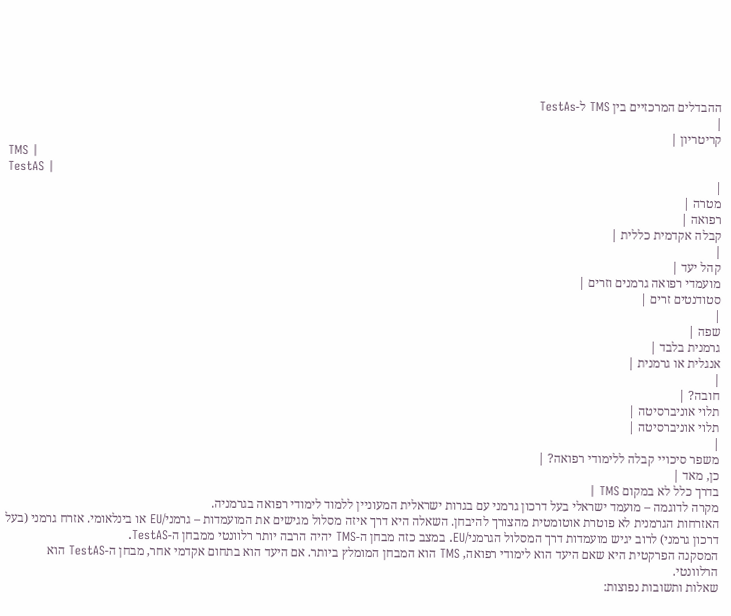ההבדלים המרכזיים בין TMS ל-TestAs
|
קריטריון |
TMS |
TestAS |
|
מטרה |
רפואה |
קבלה אקדמית כללית |
|
קהל יעד |
מועמדי רפואה גרמנים וזרים |
סטודנטים זרים |
|
שפה |
גרמנית בלבד |
אנגלית או גרמנית |
|
חובה? |
תלוי אוניברסיטה |
תלוי אוניברסיטה |
|
משפר סיכויי קבלה ללימודי רפואה? |
כן, מאד |
בדרך כלל לא במקום TMS |
מקרה לדוגמה – מועמד ישראלי בעל דרכון גרמני עם בגרות ישראלית המעוניין ללמוד לימודי רפואה בגרמניה.
האזרחות הגרמנית לא פוטרת אוטומטית מהצורך להיבחן. השאלה היא דרך איזה מסלול מגישים את המועמדות – גרמני/EU או בינלאומי. אזרח גרמני (בעל דרכון גרמני) לרוב יגיש מועמדות דרך המסלול הגרמני/EU. במצב כזה מבחן ה-TMS יהיה הרבה יותר רלוונטי ממבחן ה-TestAS.
המסקנה הפרקטית היא שאם היעד הוא לימודי רפואה, TMS הוא המבחן המומלץ ביותר. אם היעד הוא בתחום אקדמי אחר, מבחן ה-TestAS הוא הרלוונטי.
שאלות ותשובות נפוצות: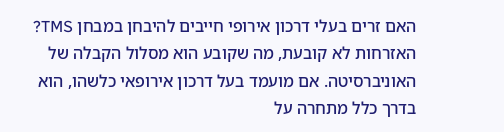האם זרים בעלי דרכון אירופי חייבים להיבחן במבחן TMS?
האזרחות לא קובעת, מה שקובע הוא מסלול הקבלה של האוניברסיטה. אם מועמד בעל דרכון אירופאי כלשהו, הוא בדרך כלל מתחרה על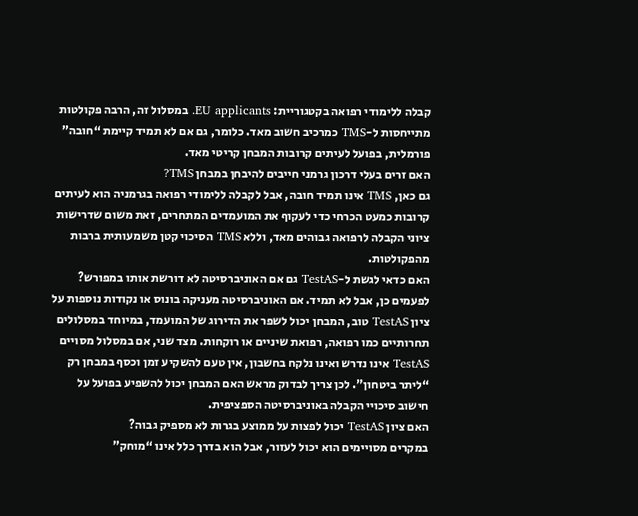קבלה ללימודי רפואה בקטגוריית: EU applicants. במסלול זה, הרבה פקולטות מתייחסות ל-TMS כמרכיב חשוב מאד. כלומר, גם אם לא תמיד קיימת “חובה” פורמלית, בפועל לעיתים קרובות המבחן קריטי מאד.
האם זרים בעלי דרכון גרמני חייבים להיבחן במבחן TMS?
גם כאן, TMS אינו תמיד חובה, אבל לקבלה ללימודי רפואה בגרמניה הוא לעיתים קרובות כמעט הכרחי כדי לעקוף את המועמדים המתחרים, זאת משום שדרישות ציוני הקבלה לרפואה גבוהים מאד, וללא TMS הסיכוי קטן משמעותית ברבות מהפקולטות.
האם כדאי לגשת ל-TestAS גם אם האוניברסיטה לא דורשת אותו במפורש?
לפעמים כן, אבל לא תמיד. אם האוניברסיטה מעניקה בונוס או נקודות נוספות על ציון TestAS טוב, המבחן יכול לשפר את הדירוג של המועמד, במיוחד במסלולים תחרותיים כמו רפואה, רפואת שיניים או רוקחות. מצד שני, אם במסלול מסויים TestAS אינו נדרש ואינו נלקח בחשבון, אין טעם להשקיע זמן וכסף במבחן רק “ליתר ביטחון”. לכן צריך לבדוק מראש האם המבחן יכול להשפיע בפועל על חישוב סיכויי הקבלה באוניברסיטה הספציפית.
האם ציון TestAS יכול לפצות על ממוצע בגרות לא מספיק גבוה?
במקרים מסויימים הוא יכול לעזור, אבל הוא בדרך כלל אינו “מוחק”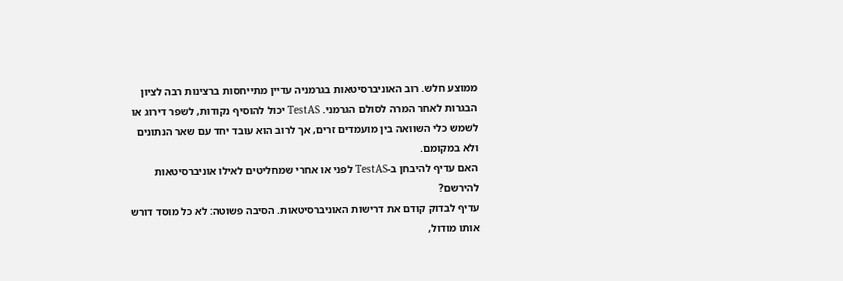ממוצע חלש. רוב האוניברסיטאות בגרמניה עדיין מתייחסות ברצינות רבה לציון הבגרות לאחר המרה לסולם הגרמני. TestAS יכול להוסיף נקודות, לשפר דירוג או לשמש כלי השוואה בין מועמדים זרים, אך לרוב הוא עובד יחד עם שאר הנתונים ולא במקומם.
האם עדיף להיבחן ב-TestAS לפני או אחרי שמחליטים לאילו אוניברסיטאות להירשם?
עדיף לבדוק קודם את דרישות האוניברסיטאות. הסיבה פשוטה: לא כל מוסד דורש אותו מודול,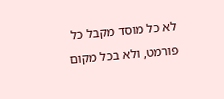לא כל מוסד מקבל כל פורמט, ולא בכל מקום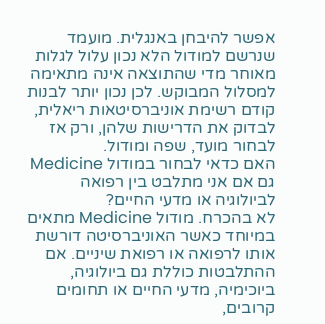אפשר להיבחן באנגלית. מועמד שנרשם למודול הלא נכון עלול לגלות מאוחר מדי שהתוצאה אינה מתאימה למסלול המבוקש. לכן נכון יותר לבנות קודם רשימת אוניברסיטאות ריאלית, לבדוק את הדרישות שלהן, ורק אז לבחור מועד, שפה ומודול.
האם כדאי לבחור במודול Medicine גם אם אני מתלבט בין רפואה לביולוגיה או מדעי החיים?
לא בהכרח. מודול Medicine מתאים במיוחד כאשר האוניברסיטה דורשת אותו לרפואה או רפואת שיניים. אם ההתלבטות כוללת גם ביולוגיה, ביוכימיה, מדעי החיים או תחומים קרובים,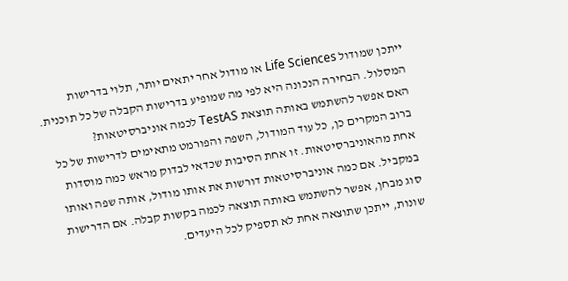ייתכן שמודול Life Sciences או מודול אחר יתאים יותר, תלוי בדרישות המסלול. הבחירה הנכונה היא לפי מה שמופיע בדרישות הקבלה של כל תוכנית.
האם אפשר להשתמש באותה תוצאת TestAS לכמה אוניברסיטאות?
ברוב המקרים כן, כל עוד המודול, השפה והפורמט מתאימים לדרישות של כל אחת מהאוניברסיטאות. זו אחת הסיבות שכדאי לבדוק מראש כמה מוסדות במקביל. אם כמה אוניברסיטאות דורשות את אותו מודול, אותה שפה ואותו סוג מבחן, אפשר להשתמש באותה תוצאה לכמה בקשות קבלה. אם הדרישות שונות, ייתכן שתוצאה אחת לא תספיק לכל היעדים.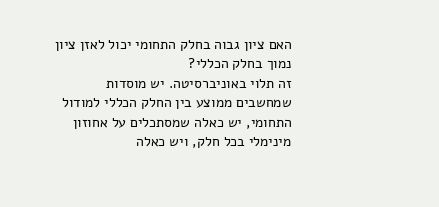האם ציון גבוה בחלק התחומי יכול לאזן ציון נמוך בחלק הכללי?
זה תלוי באוניברסיטה. יש מוסדות שמחשבים ממוצע בין החלק הכללי למודול התחומי, יש כאלה שמסתכלים על אחוזון מינימלי בכל חלק, ויש כאלה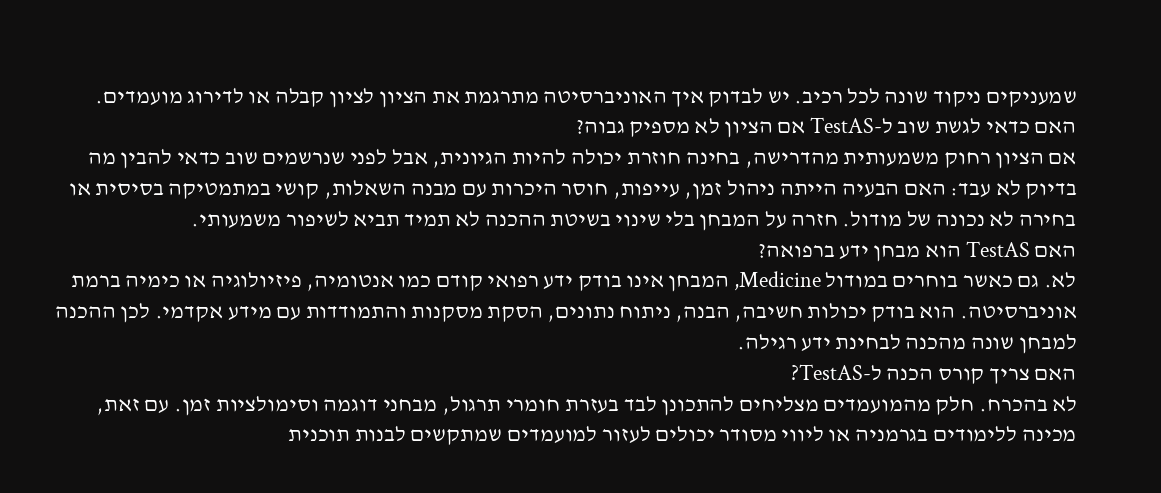שמעניקים ניקוד שונה לכל רכיב. יש לבדוק איך האוניברסיטה מתרגמת את הציון לציון קבלה או לדירוג מועמדים.
האם כדאי לגשת שוב ל-TestAS אם הציון לא מספיק גבוה?
אם הציון רחוק משמעותית מהדרישה, בחינה חוזרת יכולה להיות הגיונית, אבל לפני שנרשמים שוב כדאי להבין מה בדיוק לא עבד: האם הבעיה הייתה ניהול זמן, עייפות, חוסר היכרות עם מבנה השאלות, קושי במתמטיקה בסיסית או בחירה לא נכונה של מודול. חזרה על המבחן בלי שינוי בשיטת ההכנה לא תמיד תביא לשיפור משמעותי.
האם TestAS הוא מבחן ידע ברפואה?
לא. גם כאשר בוחרים במודול Medicine, המבחן אינו בודק ידע רפואי קודם כמו אנטומיה, פיזיולוגיה או כימיה ברמת אוניברסיטה. הוא בודק יכולות חשיבה, הבנה, ניתוח נתונים, הסקת מסקנות והתמודדות עם מידע אקדמי. לכן ההכנה למבחן שונה מהכנה לבחינת ידע רגילה.
האם צריך קורס הכנה ל-TestAS?
לא בהכרח. חלק מהמועמדים מצליחים להתכונן לבד בעזרת חומרי תרגול, מבחני דוגמה וסימולציות זמן. עם זאת, מכינה ללימודים בגרמניה או ליווי מסודר יכולים לעזור למועמדים שמתקשים לבנות תוכנית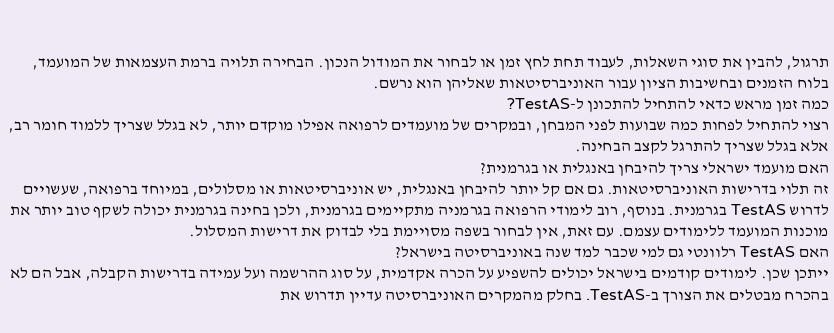תרגול, להבין את סוגי השאלות, לעבוד תחת לחץ זמן או לבחור את המודול הנכון. הבחירה תלויה ברמת העצמאות של המועמד, בלוח הזמנים ובחשיבות הציון עבור האוניברסיטאות שאליהן הוא נרשם.
כמה זמן מראש כדאי להתחיל להתכונן ל-TestAS?
רצוי להתחיל לפחות כמה שבועות לפני המבחן, ובמקרים של מועמדים לרפואה אפילו מוקדם יותר, לא בגלל שצריך ללמוד חומר רב, אלא בגלל שצריך להתרגל לקצב הבחינה.
האם מועמד ישראלי צריך להיבחן באנגלית או בגרמנית?
זה תלוי בדרישות האוניברסיטאות. גם אם קל יותר להיבחן באנגלית, יש אוניברסיטאות או מסלולים, במיוחד ברפואה, שעשויים לדרוש TestAS בגרמנית. בנוסף, רוב לימודי הרפואה בגרמניה מתקיימים בגרמנית, ולכן בחינה בגרמנית יכולה לשקף טוב יותר את מוכנות המועמד ללימודים עצמם. עם זאת, אין לבחור בשפה מסויימת בלי לבדוק את דרישות המסלול.
האם TestAS רלוונטי גם למי שכבר למד שנה באוניברסיטה בישראל?
ייתכן שכן. לימודים קודמים בישראל יכולים להשפיע על הכרה אקדמית, על סוג ההרשמה ועל עמידה בדרישות הקבלה, אבל הם לא בהכרח מבטלים את הצורך ב-TestAS. בחלק מהמקרים האוניברסיטה עדיין תדרוש את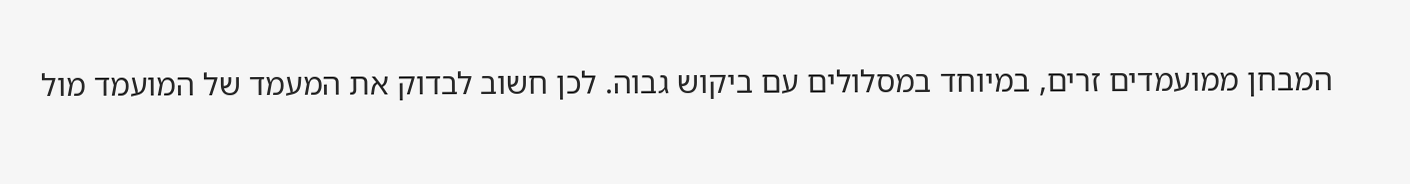המבחן ממועמדים זרים, במיוחד במסלולים עם ביקוש גבוה. לכן חשוב לבדוק את המעמד של המועמד מול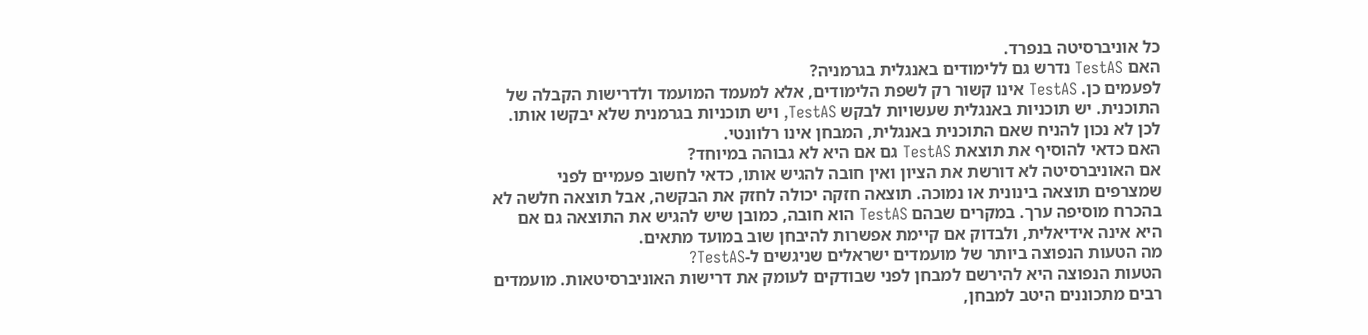כל אוניברסיטה בנפרד.
האם TestAS נדרש גם ללימודים באנגלית בגרמניה?
לפעמים כן. TestAS אינו קשור רק לשפת הלימודים, אלא למעמד המועמד ולדרישות הקבלה של התוכנית. יש תוכניות באנגלית שעשויות לבקש TestAS, ויש תוכניות בגרמנית שלא יבקשו אותו. לכן לא נכון להניח שאם התוכנית באנגלית, המבחן אינו רלוונטי.
האם כדאי להוסיף את תוצאת TestAS גם אם היא לא גבוהה במיוחד?
אם האוניברסיטה לא דורשת את הציון ואין חובה להגיש אותו, כדאי לחשוב פעמיים לפני שמצרפים תוצאה בינונית או נמוכה. תוצאה חזקה יכולה לחזק את הבקשה, אבל תוצאה חלשה לא בהכרח מוסיפה ערך. במקרים שבהם TestAS הוא חובה, כמובן שיש להגיש את התוצאה גם אם היא אינה אידיאלית, ולבדוק אם קיימת אפשרות להיבחן שוב במועד מתאים.
מה הטעות הנפוצה ביותר של מועמדים ישראלים שניגשים ל-TestAS?
הטעות הנפוצה היא להירשם למבחן לפני שבודקים לעומק את דרישות האוניברסיטאות. מועמדים רבים מתכוננים היטב למבחן,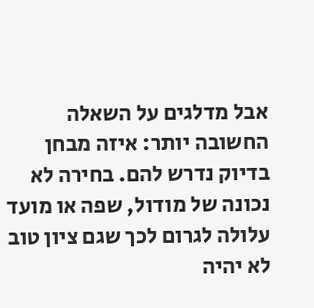אבל מדלגים על השאלה החשובה יותר: איזה מבחן בדיוק נדרש להם. בחירה לא נכונה של מודול, שפה או מועד עלולה לגרום לכך שגם ציון טוב לא יהיה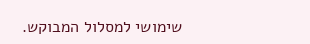שימושי למסלול המבוקש.